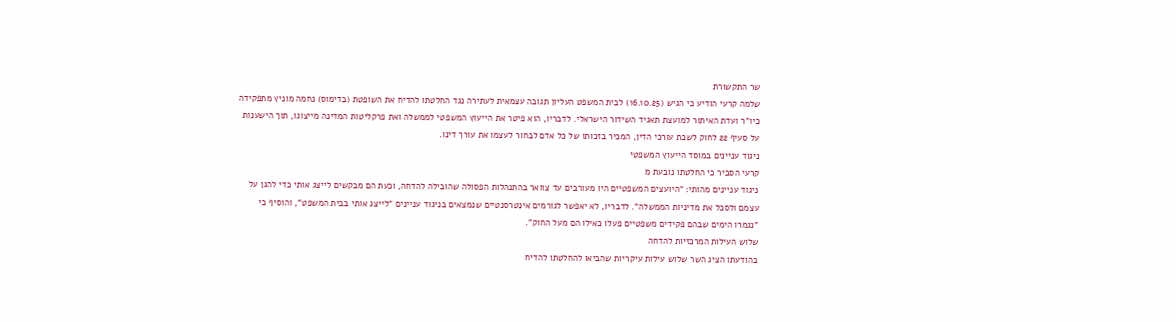שר התקשורת
שלמה קרעי הודיע כי הגיש (16.10.25) לבית המשפט העליון תגובה עצמאית לעתירה נגד החלטתו להדיח את השופטת (בדימוס) נחמה מוניץ מתפקידה כיו"ר ועדת האיתור למועצת תאגיד השידור הישראלי. לדבריו, הוא פיטר את הייעוץ המשפטי לממשלה ואת פרקליטות המדינה מייצוגו, תוך הישענות על סעיף 22 לחוק לשכת עורכי הדין, המכיר בזכותו של כל אדם לבחור לעצמו את עורך דינו.
ניגוד עניינים במוסד הייעוץ המשפטי
קרעי הסביר כי החלטתו נובעת מ
ניגוד עניינים מהותי: "היועצים המשפטיים היו מעורבים עד צוואר בהתנהלות הפסולה שהובילה להדחה, וכעת הם מבקשים לייצג אותי כדי להגן על עצמם ולסכל את מדיניות הממשלה". לדבריו, לא יאפשר לגורמים אינטרסנטיים שנמצאים בניגוד עניינים "לייצג אותי בבית המשפט", והוסיף כי "נגמרו הימים שבהם פקידים משפטיים פעלו כאילו הם מעל החוק".
שלוש העילות המרכזיות להדחה
בהודעתו הציג השר שלוש עילות עיקריות שהביאו להחלטתו להדיח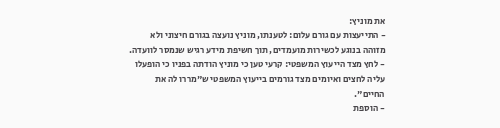את מוניץ:
- התייעצות עם גורם עלום: לטענתו, מוניץ נועצה בגורם חיצוני ולא מזוהה בנוגע לכשירות מועמדים, תוך חשיפת מידע רגיש שנמסר לוועדה.
- לחץ מצד הייעוץ המשפטי: קרעי טען כי מוניץ הודתה בפניו כי הופעלו עליה לחצים ואיומים מצד גורמים בייעוץ המשפטי ש"מררו לה את החיים".
- הוספת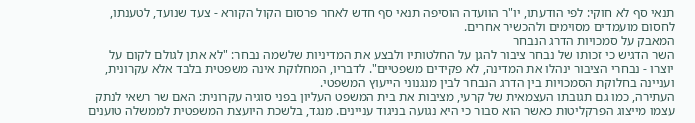תנאי סף לא חוקי: לפי הודעתו, יו"ר הוועדה הוסיפה תנאי סף חדש לאחר פרסום הקול הקורא - צעד שנועד, לטענתו, לחסום מועמדים מסוימים ולהכשיר אחרים.
המאבק על סמכויות הדרג הנבחר
השר הדגיש כי זכותו של נבחר ציבור להגן על החלטותיו ולבצע את המדיניות שלשמה נבחר: "לא אתן לגולם לקום על יוצרו - נבחרי הציבור ינהלו את המדינה, לא פקידים משפטיים". לדבריו, המחלוקת אינה משפטית בלבד אלא עקרונית, ועניינה בחלוקת הסמכויות בין הדרג הנבחר לבין מנגנוני הייעוץ המשפטי.
העתירה, כמו גם תגובתו העצמאית של קרעי, מציבות את בית המשפט העליון בפני סוגיה עקרונית: האם שר רשאי לנתק עצמו מייצוג הפרקליטות כאשר הוא סבור כי היא נגועה בניגוד עניינים. מנגד, בלשכת היועצת המשפטית לממשלה טוענים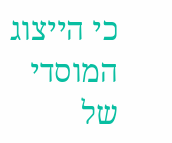כי הייצוג המוסדי של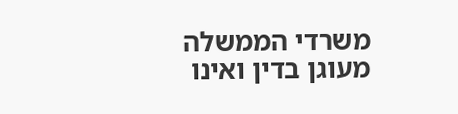משרדי הממשלה מעוגן בדין ואינו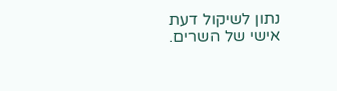נתון לשיקול דעת אישי של השרים.